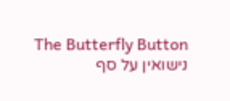The Butterfly Button
נישואין על סף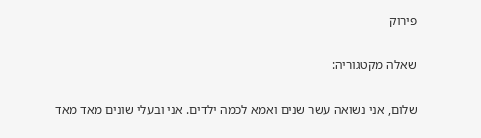פירוק

שאלה מקטגוריה:

שלום, אני נשואה עשר שנים ואמא לכמה ילדים. אני ובעלי שונים מאד מאד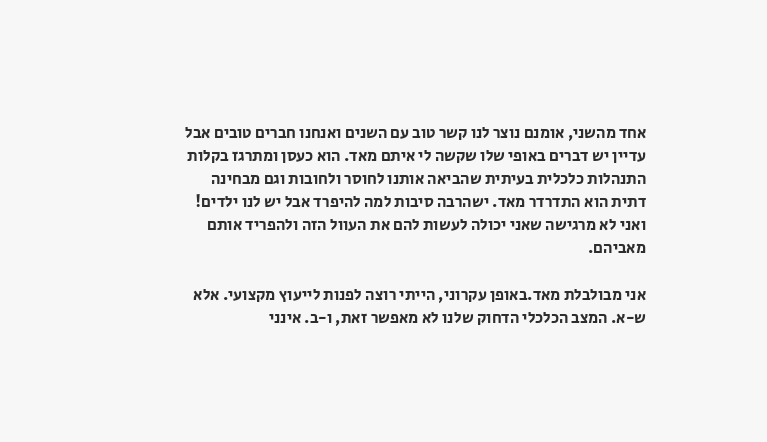אחד מהשני, אומנם נוצר לנו קשר טוב עם השנים ואנחנו חברים טובים אבל עדיין יש דברים באופי שלו שקשה לי איתם מאד. הוא כעסן ומתרגז בקלות התנהלות כלכלית בעיתית שהביאה אותנו לחוסר ולחובות וגם מבחינה דתית הוא התדרדר מאד. ישהרבה סיבות למה להיפרד אבל יש לנו ילדים! ואני לא מרגישה שאני יכולה לעשות להם את העוול הזה ולהפריד אותם מאביהם.

אני מבולבלת מאד.באופן עקרוני, הייתי רוצה לפנות לייעוץ מקצועי. אלא ש-א. המצב הכלכלי הדחוק שלנו לא מאפשר זאת, ו-ב. אינני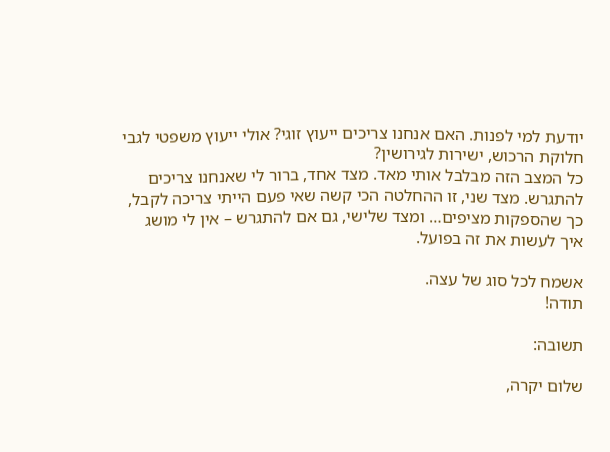יודעת למי לפנות. האם אנחנו צריכים ייעוץ זוגי? אולי ייעוץ משפטי לגבי חלוקת הרכוש, ישירות לגירושין?
כל המצב הזה מבלבל אותי מאד. מצד אחד, ברור לי שאנחנו צריכים להתגרש. מצד שני, זו ההחלטה הכי קשה שאי פעם הייתי צריכה לקבל, כך שהספקות מציפים… ומצד שלישי, גם אם להתגרש – אין לי מושג איך לעשות את זה בפועל.

אשמח לכל סוג של עצה.
תודה!

תשובה:

שלום יקרה,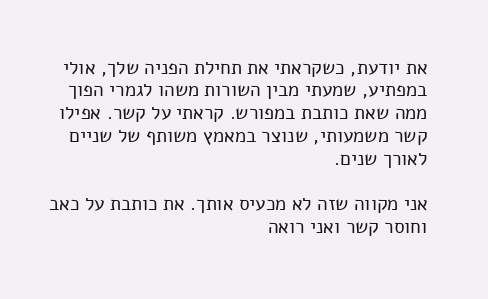את יודעת, כשקראתי את תחילת הפניה שלך, אולי במפתיע, שמעתי מבין השורות משהו לגמרי הפוך ממה שאת כותבת במפורש. קראתי על קשר. אפילו קשר משמעותי, שנוצר במאמץ משותף של שניים לאורך שנים.

אני מקווה שזה לא מכעיס אותך. את כותבת על כאב וחוסר קשר ואני רואה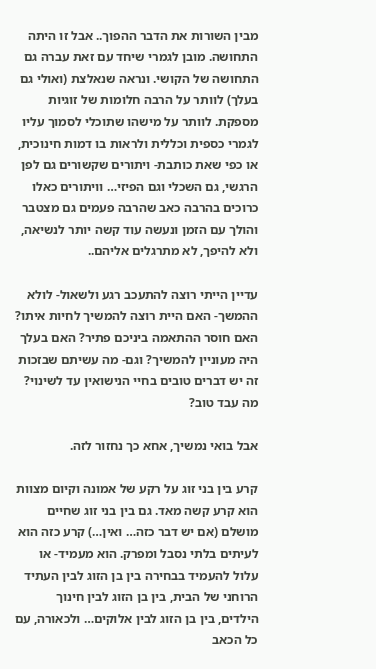מבין השורות את הדבר ההפוך.. אבל זו היתה התחושה. מובן לגמרי שיחד עם זאת עברה גם התחושה של הקושי. ונראה שנאלצת (ואולי גם בעלך) לוותר על הרבה חלומות של זוגיות מספקת. לוותר על מישהו שתוכלי לסמוך עליו לגמרי כספית וכללית ולראות בו דמות חינוכית, או כפי שאת כותבת- ויתורים שקשורים גם לפן הרגשי, גם השכלי וגם הפיזי… וויתורים כאלו כרוכים בהרבה כאב שהרבה פעמים גם מצטבר והולך עם הזמן ונעשה עוד קשה יותר לנשיאה, ולא להיפך, לא מתרגלים אליהם..

עדיין הייתי רוצה להתעכב רגע ולשאול- לולא ההמשך- האם היית רוצה להמשיך לחיות איתו? האם חוסר ההתאמה ביניכם פתיר? האם בעלך היה מעוניין להמשיך? וגם- מה עשיתם שבזכות זה יש דברים טובים בחיי הנישואין עד לשינוי? מה עבד טוב?

אבל בואי נמשיך, אחא כך נחזור לזה.

קרע בין בני זוג על רקע של אמונה וקיום מצוות הוא קרע קשה מאד. גם בין בני זוג שחיים מושלם (אם יש דבר כזה… ואין…) קרע כזה הוא לעיתים בלתי נסבל ומפרק. הוא מעמיד- או עלול להעמיד בבחירה בין בן הזוג לבין העתיד הרוחני של הבית, בין בן הזוג לבין חינוך הילדים, בין בן הזוג לבין אלוקים… ולכאורה, עם כל הכאב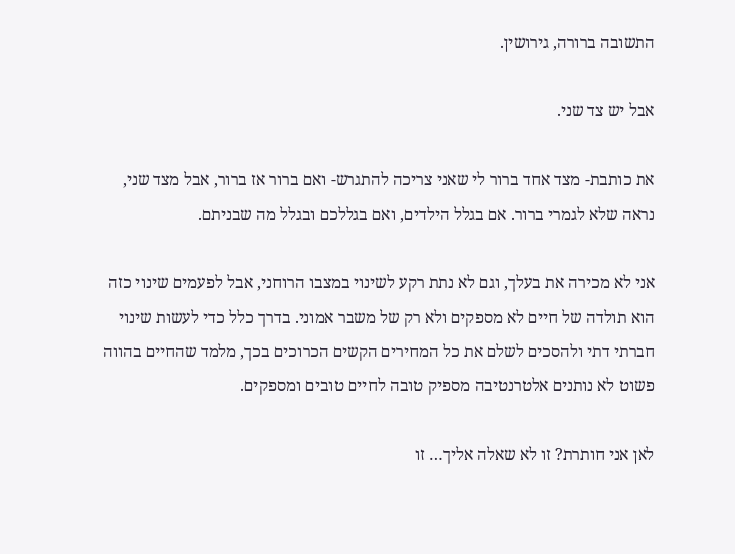התשובה ברורה, גירושין.

אבל יש צד שני.

את כותבת- מצד אחד ברור לי שאני צריכה להתגרש- ואם ברור אז ברור, אבל מצד שני, נראה שלא לגמרי ברור. אם בגלל הילדים, ואם בגללכם ובגלל מה שבניתם.

אני לא מכירה את בעלך, וגם לא נתת רקע לשינוי במצבו הרוחני, אבל לפעמים שינוי כזה הוא תולדה של חיים לא מספקים ולא רק של משבר אמוני. בדרך כלל כדי לעשות שינוי חברתי דתי ולהסכים לשלם את כל המחירים הקשים הכרוכים בכך, מלמד שהחיים בהווה פשוט לא נותנים אלטרנטיבה מספיק טובה לחיים טובים ומספקים.

לאן אני חותרת? זו לא שאלה אליך… זו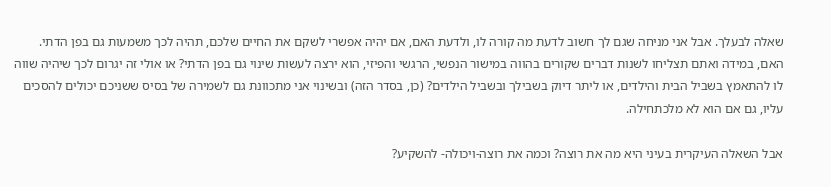שאלה לבעלך. אבל אני מניחה שגם לך חשוב לדעת מה קורה לו, ולדעת האם, אם יהיה אפשרי לשקם את החיים שלכם, תהיה לכך משמעות גם בפן הדתי. האם, במידה ואתם תצליחו לשנות דברים שקורים בהווה במישור הנפשי, הרגשי והפיזי, הוא ירצה לעשות שינוי גם בפן הדתי? או אולי זה יגרום לכך שיהיה שווה לו להתאמץ בשביל הבית והילדים, או ליתר דיוק בשבילך ובשביל הילדים? (כן, בסדר הזה) ובשינוי אני מתכוונת גם לשמירה של בסיס ששניכם יכולים להסכים עליו, גם אם הוא לא מלכתחילה.

אבל השאלה העיקרית בעיני היא מה את רוצה? וכמה את רוצה-ויכולה- להשקיע?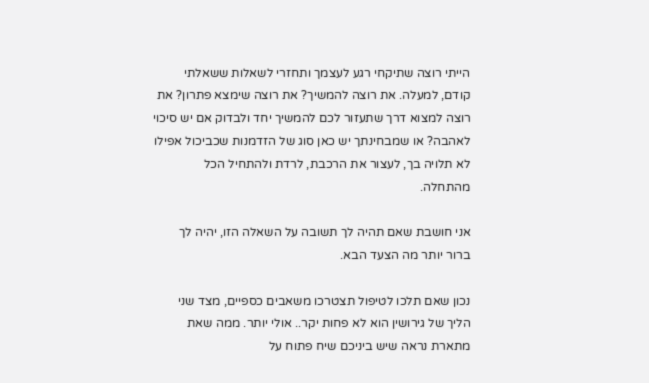הייתי רוצה שתיקחי רגע לעצמך ותחזרי לשאלות ששאלתי קודם, למעלה. את רוצה להמשיך? את רוצה שימצא פתרון? את רוצה למצוא דרך שתעזור לכם להמשיך יחד ולבדוק אם יש סיכוי לאהבה? או שמבחינתך יש כאן סוג של הזדמנות שכביכול אפילו לא תלויה בך, לעצור את הרכבת, לרדת ולהתחיל הכל מהתחלה.

אני חושבת שאם תהיה לך תשובה על השאלה הזו, יהיה לך ברור יותר מה הצעד הבא.

נכון שאם תלכו לטיפול תצטרכו משאבים כספיים, מצד שני הליך של גירושין הוא לא פחות יקר.. אולי יותר. ממה שאת מתארת נראה שיש ביניכם שיח פתוח על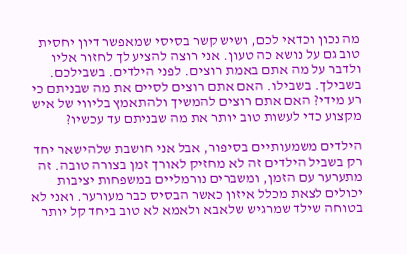מה נכון וכדאי לכם, ושיש קשר בסיסי שמאפשר דיון יחסית טוב גם על נושא כה טעון. אני רוצה להציע לך לחזור אליו ולדבר על מה אתם באמת רוצים. לפני הילדים. בשבילכם. בשבילך. בשבילו. האם אתם רוצים לסיים את מה שבניתם כי רע מידי? האם אתם רוצים להמשיך ולהתאמץ בליווי של איש מקצוע כדי לעשות טוב יותר את מה שבניתם עד עכשיו?

הילדים משמעותיים בסיפור, אבל אני חושבת שלהישאר יחד רק בשביל הילדים זה לא מחזיק לאורך זמן בצורה טובה. זה מתערער עם הזמן, ומשברים נורמליים במשפחות יציבות יכולים לצאת מכלל איזון כאשר הבסיס כבר מעורער. ואני לא בטוחה שילד שמרגיש שלאבא ולאמא לא טוב ביחד קל יותר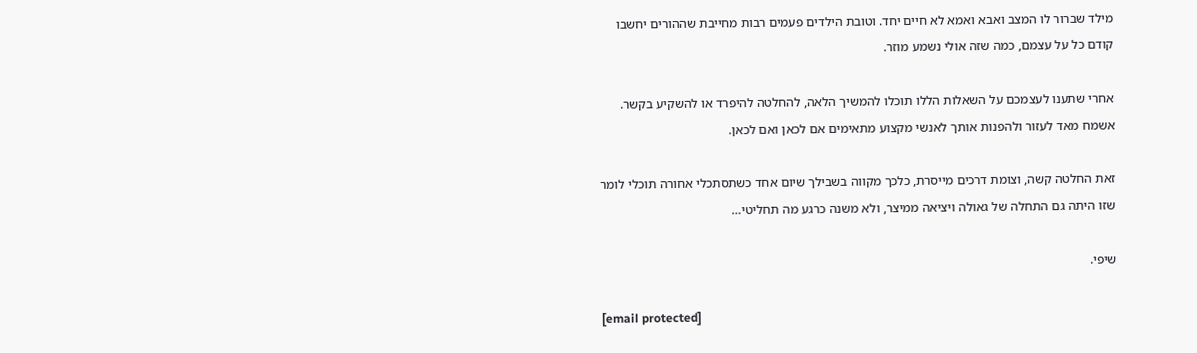מילד שברור לו המצב ואבא ואמא לא חיים יחד. וטובת הילדים פעמים רבות מחייבת שההורים יחשבו קודם כל על עצמם, כמה שזה אולי נשמע מוזר.

אחרי שתענו לעצמכם על השאלות הללו תוכלו להמשיך הלאה, להחלטה להיפרד או להשקיע בקשר. אשמח מאד לעזור ולהפנות אותך לאנשי מקצוע מתאימים אם לכאן ואם לכאן.

זאת החלטה קשה, וצומת דרכים מייסרת, כלכך מקווה בשבילך שיום אחד כשתסתכלי אחורה תוכלי לומר שזו היתה גם התחלה של גאולה ויציאה ממיצר, ולא משנה כרגע מה תחליטי…

שיפי.

[email protected]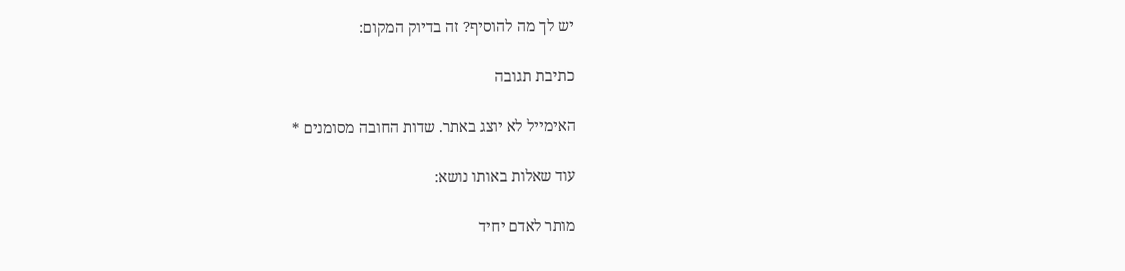יש לך מה להוסיף? זה בדיוק המקום:

כתיבת תגובה

האימייל לא יוצג באתר. שדות החובה מסומנים *

עוד שאלות באותו נושא:

מותר לאדם יחיד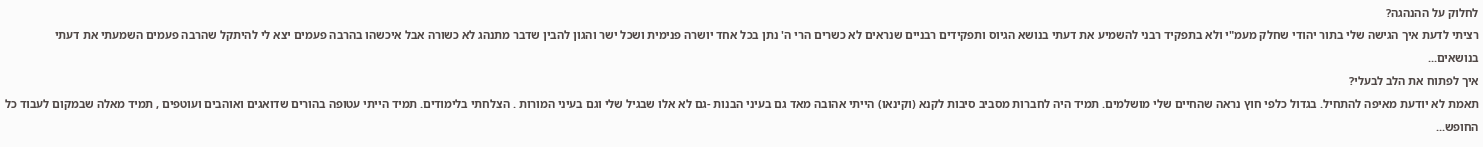לחלוק על ההנהגה?
רציתי לדעת איך הגישה שלי בתור יהודי שחלק מעמ"י ולא בתפקיד רבני להשמיע את דעתי בנושא הגיוס ותפקידים רבניים שנראים לא כשרים הרי ה' נתן בכל אחד יושרה פנימית ושכל ישר והגון להבין שדבר מתנהג לא כשורה אבל איכשהו בהרבה פעמים יצא לי להיתקל שהרבה פעמים השמעתי את דעתי בנושאים...
איך לפתוח את הלב לבעלי?
תאמת לא יודעת מאיפה להתחיל. בגדול כלפי חוץ נראה שהחיים שלי מושלמים. תמיד היה לחברות מסביב סיבות לקנא (וקינאו) הייתי אהובה מאד גם בעיני הבנות -גם לא אלו שבגיל שלי וגם בעיני המורות . הצלחתי בלימודים. תמיד הייתי עטופה בהורים שדואגים ואוהבים ועוטפים , תמיד מאלה שבמקום לעבוד כל החופש...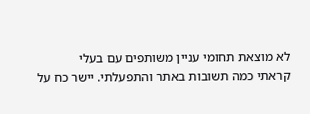לא מוצאת תחומי עניין משותפים עם בעלי
קראתי כמה תשובות באתר והתפעלתי. יישר כח על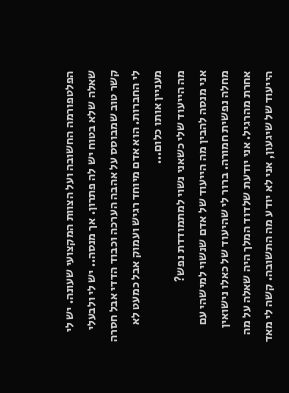הפלטפורמה החשובה ועל הצוות המקצועי שעונה. יש לי שאלה שלא בטוח יש לה פתרון. אך מנסה.. יש לי ולבעלי קשר טוב שמבוסס על אהבה הערכה וכבוד הדדי אבל חסרה לי החברות. הוא אדם מיוחד רגיש ועמוק אבל כמעט לא מעניין אותו כלום...
מה הייעוד שלי כשאני נשוי למתמודדת נפש?
אני מנסה להבין מה הייעוד של אדם שנשוי למישהי עם מחלה נפשית חמורה. ברור לי שהיעוד של כאלו נישואין אחרת מהרגיל. אני יודעת שלדוד המלך היה שאלה על מה הייעוד של שיגעון, אני לא יודע מה התשובה. קשה לי מאד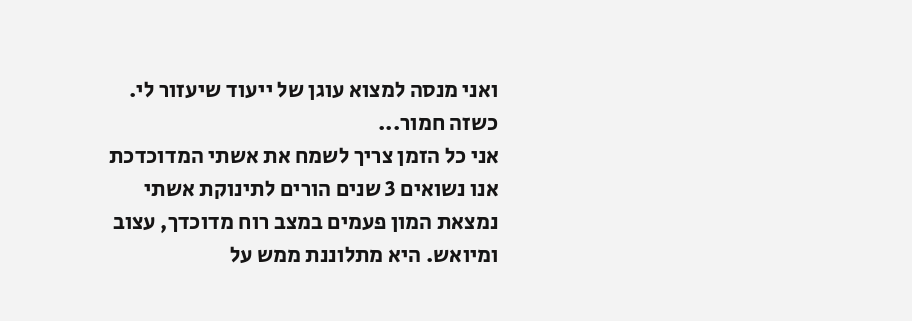ואני מנסה למצוא עוגן של ייעוד שיעזור לי. כשזה חמור...
אני כל הזמן צריך לשמח את אשתי המדוכדכת
אנו נשואים 3 שנים הורים לתינוקת אשתי נמצאת המון פעמים במצב רוח מדוכדך, עצוב ומיואש. היא מתלוננת ממש על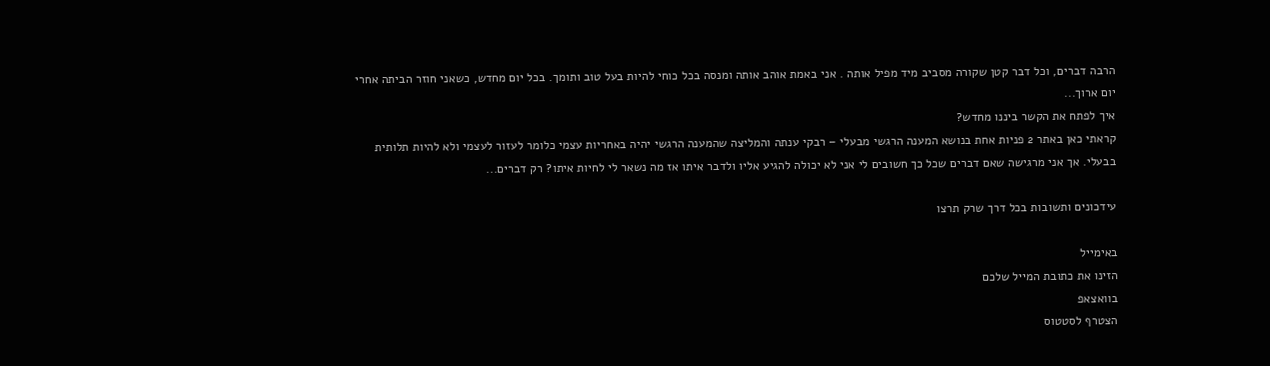הרבה דברים, וכל דבר קטן שקורה מסביב מיד מפיל אותה . אני באמת אוהב אותה ומנסה בכל כוחי להיות בעל טוב ותומך. בכל יום מחדש, כשאני חוזר הביתה אחרי יום ארוך...
איך לפתח את הקשר ביננו מחדש?
קראתי כאן באתר 2 פניות אחת בנושא המענה הרגשי מבעלי – רבקי ענתה והמליצה שהמענה הרגשי יהיה באחריות עצמי כלומר לעזור לעצמי ולא להיות תלותית בבעלי. אך אני מרגישה שאם דברים שכל כך חשובים לי אני לא יכולה להגיע אליו ולדבר איתו אז מה נשאר לי לחיות איתו? רק דברים...

עידכונים ותשובות בכל דרך שרק תרצו

באימייל
הזינו את כתובת המייל שלכם
בוואצאפ
הצטרף לסטטוס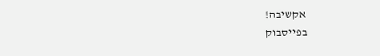אקשיבה!
בפייסבוק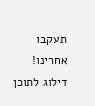תעקבו אחרינו!
דילוג לתוכן